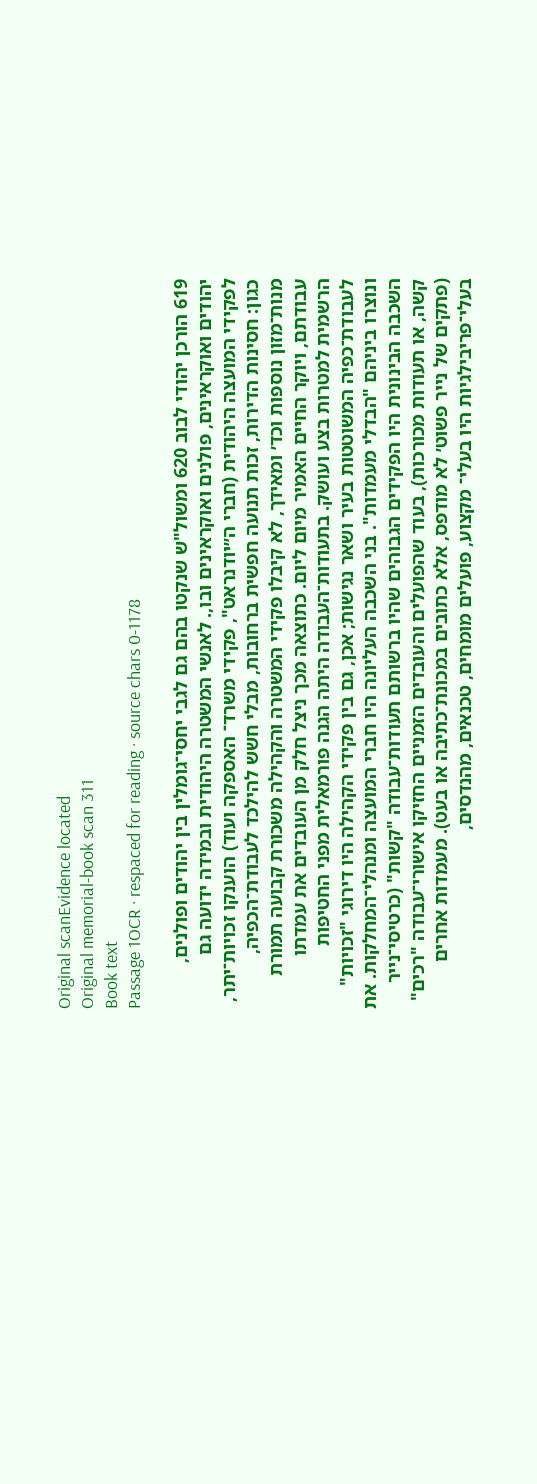Original scanEvidence located
Original memorial-book scan 311
Book text
Passage 1OCR · respaced for reading · source chars 0-1178

619 הורכן יהודי לבוב 620 ומשול"ש שנקטו בהם גם לגבי יחסי־גומלין בין יהודים ופולנים, יהודים ואוקראינים, פולנים ואוקראינים ובו,. לאנשי המשטרה היהודית ובמידה ידועה גם לפקידי המועצה היהודית (חברי ה״יודנראט", פקידי משרד־ האספקה ועוד) הוענקו זכויות־יתר, כגון: חסינות הדירות, זכות תנועה חפשית ברחובות, מבלי חשש להילכד לעבודת־הכפיה, מנות־מזון נוספות וכד׳ ומאידך, לא קיבלו פקידי המשטרה והקהילה משכורת קבועה תמורת עבודתם, ויוקר החיים האמיר מיום ליום. כתוצאה מכך ניצל חלק מן העובדים את עמדתו הרשמית למטרות בצע ועושק. בתעודות־העבודה היתה הגנה פורמאלית מפני החטיפות לעבודת־כפיה המשוטטות בעיר ושאר נגישות; אכן, גם בין פקידי הקהילה היו דירוגי "זכויות" ונוצרו ביניהם "הבדלי מעמדות". בני השכבה העליונה היו חברי המועצה ומנהלי־המחלקות. את השכבה הבינונית היו הפקידים הגבוהים שהיו ברשותם תעודות־עבודה "קשות" (כרטיסי־נייר קשה, או תעודות מכורכות), בעוד שהפועלים והעובדים הזמניים החזיקו אישורי־עבודה "רכים" (פתקים של נייר פשוט׳ לא מודפס, אלא כתובים במכונת־כתיבה או בעט). מעמדות אחרים בעלי־פריבילגיות היו בעלי־ מקצוע, פועלים מומחים, טכנאים, מהנדסים,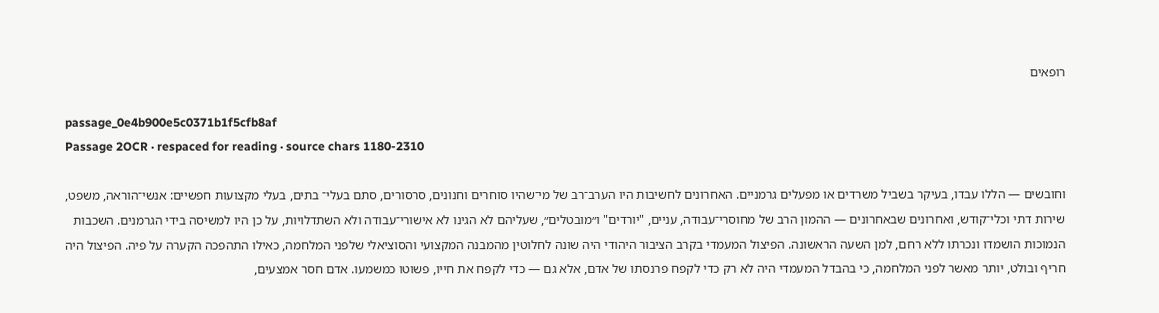רופאים

passage_0e4b900e5c0371b1f5cfb8af
Passage 2OCR · respaced for reading · source chars 1180-2310

וחובשים — הללו עבדו, בעיקר בשביל משרדים או מפעלים גרמניים. האחרונים לחשיבות היו הערב־רב של מי־שהיו סוחרים וחנונים, סרסורים, סתם בעלי־ בתים, בעלי מקצועות חפשיים: אנשי־הוראה, משפט, שירות דתי וכלי־קודש, ואחרונים שבאחרונים — ההמון הרב של מחוסרי־עבודה, עניים, "יורדים" ו״מובטלים״, שעליהם לא הגינו לא אישורי־עבודה ולא השתדלויות, על כן היו למשיסה בידי הגרמנים. השכבות הנמוכות הושמדו ונכרתו ללא רחם, למן השעה הראשונה. הפיצול המעמדי בקרב הציבור היהודי היה שונה לחלוטין מהמבנה המקצועי והסוציאלי שלפני המלחמה, כאילו התהפכה הקערה על פיה. הפיצול היה חריף ובולט, יותר מאשר לפני המלחמה, כי בהבדל המעמדי היה לא רק כדי לקפח פרנסתו של אדם, אלא גם — כדי לקפח את חייו, פשוטו כמשמעו. אדם חסר אמצעים,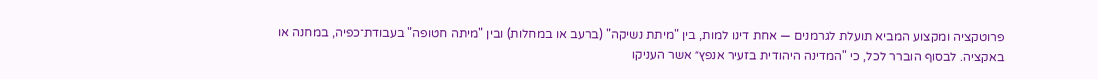פרוטקציה ומקצוע המביא תועלת לגרמנים — אחת דינו למות, בין "מיתת נשיקה" (ברעב או במחלות) ובין "מיתה חטופה" בעבודת־כפיה, במחנה או באקציה. לבסוף הוברר לכל, כי "המדינה היהודית בזעיר אנפץ״ אשר העניקו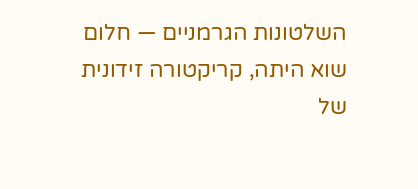השלטונות הגרמניים — חלום שוא היתה, קריקטורה זידונית של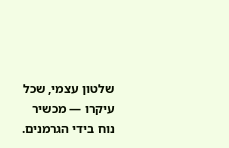שלטון עצמי, שכל עיקרו — מכשיר נוח בידי הגרמנים.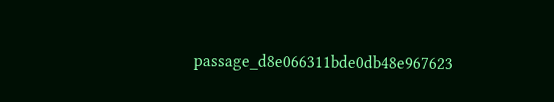passage_d8e066311bde0db48e967623